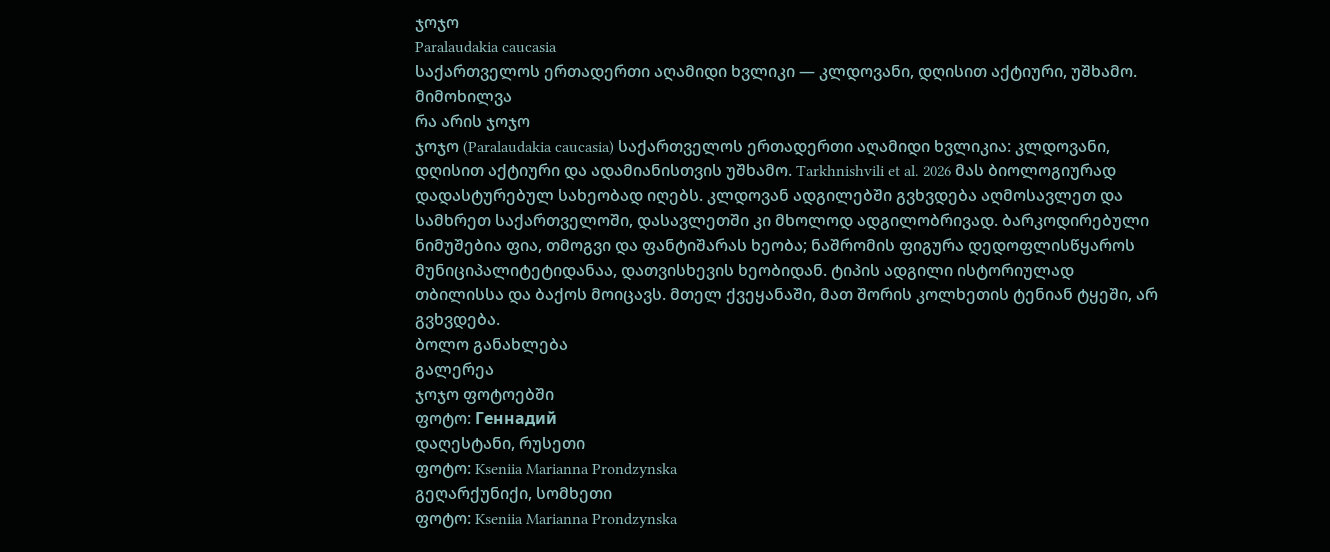ჯოჯო
Paralaudakia caucasia
საქართველოს ერთადერთი აღამიდი ხვლიკი — კლდოვანი, დღისით აქტიური, უშხამო.
მიმოხილვა
რა არის ჯოჯო
ჯოჯო (Paralaudakia caucasia) საქართველოს ერთადერთი აღამიდი ხვლიკია: კლდოვანი, დღისით აქტიური და ადამიანისთვის უშხამო. Tarkhnishvili et al. 2026 მას ბიოლოგიურად დადასტურებულ სახეობად იღებს. კლდოვან ადგილებში გვხვდება აღმოსავლეთ და სამხრეთ საქართველოში, დასავლეთში კი მხოლოდ ადგილობრივად. ბარკოდირებული ნიმუშებია ფია, თმოგვი და ფანტიშარას ხეობა; ნაშრომის ფიგურა დედოფლისწყაროს მუნიციპალიტეტიდანაა, დათვისხევის ხეობიდან. ტიპის ადგილი ისტორიულად თბილისსა და ბაქოს მოიცავს. მთელ ქვეყანაში, მათ შორის კოლხეთის ტენიან ტყეში, არ გვხვდება.
ბოლო განახლება
გალერეა
ჯოჯო ფოტოებში
ფოტო: Геннадий
დაღესტანი, რუსეთი
ფოტო: Kseniia Marianna Prondzynska
გეღარქუნიქი, სომხეთი
ფოტო: Kseniia Marianna Prondzynska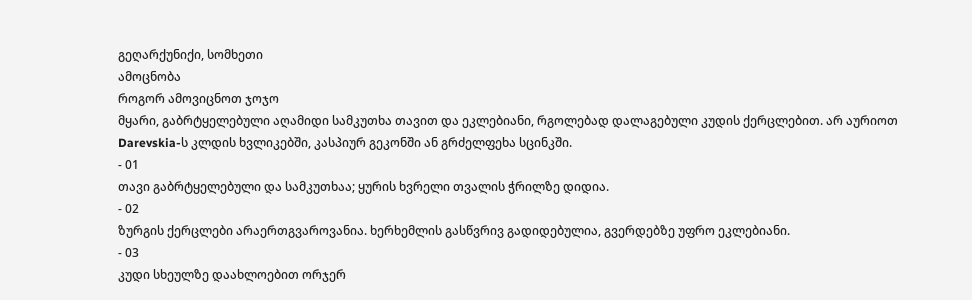გეღარქუნიქი, სომხეთი
ამოცნობა
როგორ ამოვიცნოთ ჯოჯო
მყარი, გაბრტყელებული აღამიდი სამკუთხა თავით და ეკლებიანი, რგოლებად დალაგებული კუდის ქერცლებით. არ აურიოთ Darevskia-ს კლდის ხვლიკებში, კასპიურ გეკონში ან გრძელფეხა სცინკში.
- 01
თავი გაბრტყელებული და სამკუთხაა; ყურის ხვრელი თვალის ჭრილზე დიდია.
- 02
ზურგის ქერცლები არაერთგვაროვანია. ხერხემლის გასწვრივ გადიდებულია, გვერდებზე უფრო ეკლებიანი.
- 03
კუდი სხეულზე დაახლოებით ორჯერ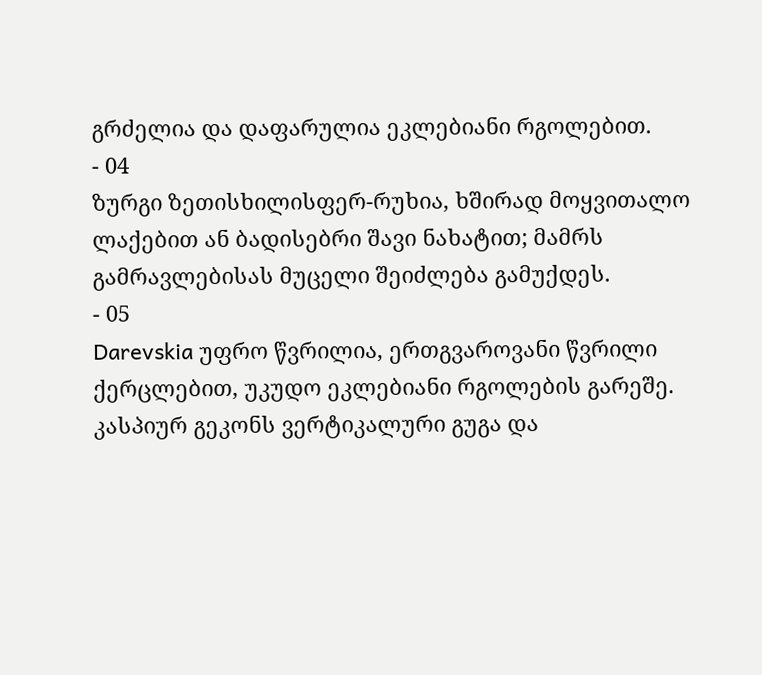გრძელია და დაფარულია ეკლებიანი რგოლებით.
- 04
ზურგი ზეთისხილისფერ-რუხია, ხშირად მოყვითალო ლაქებით ან ბადისებრი შავი ნახატით; მამრს გამრავლებისას მუცელი შეიძლება გამუქდეს.
- 05
Darevskia უფრო წვრილია, ერთგვაროვანი წვრილი ქერცლებით, უკუდო ეკლებიანი რგოლების გარეშე. კასპიურ გეკონს ვერტიკალური გუგა და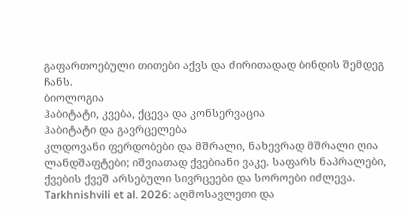გაფართოებული თითები აქვს და ძირითადად ბინდის შემდეგ ჩანს.
ბიოლოგია
ჰაბიტატი, კვება, ქცევა და კონსერვაცია
ჰაბიტატი და გავრცელება
კლდოვანი ფერდობები და მშრალი, ნახევრად მშრალი ღია ლანდშაფტები; იშვიათად ქვებიანი ვაკე. საფარს ნაპრალები, ქვების ქვეშ არსებული სივრცეები და სოროები იძლევა. Tarkhnishvili et al. 2026: აღმოსავლეთი და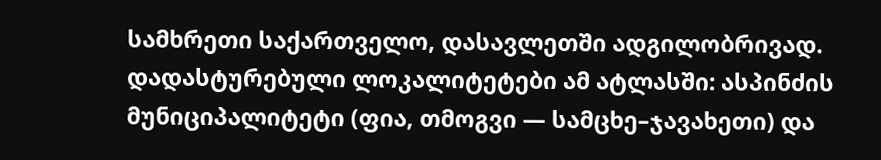სამხრეთი საქართველო, დასავლეთში ადგილობრივად. დადასტურებული ლოკალიტეტები ამ ატლასში: ასპინძის მუნიციპალიტეტი (ფია, თმოგვი — სამცხე–ჯავახეთი) და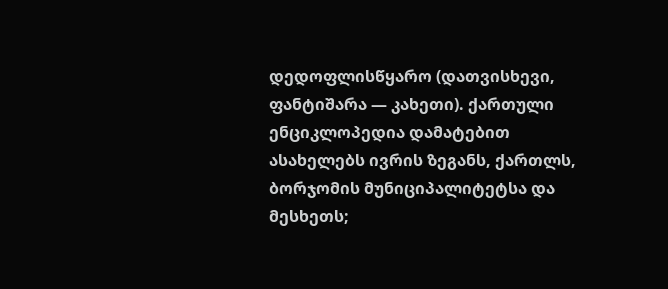დედოფლისწყარო (დათვისხევი, ფანტიშარა — კახეთი). ქართული ენციკლოპედია დამატებით ასახელებს ივრის ზეგანს, ქართლს, ბორჯომის მუნიციპალიტეტსა და მესხეთს;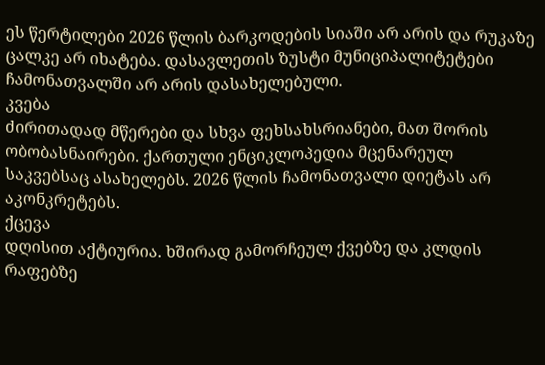ეს წერტილები 2026 წლის ბარკოდების სიაში არ არის და რუკაზე ცალკე არ იხატება. დასავლეთის ზუსტი მუნიციპალიტეტები ჩამონათვალში არ არის დასახელებული.
კვება
ძირითადად მწერები და სხვა ფეხსახსრიანები, მათ შორის ობობასნაირები. ქართული ენციკლოპედია მცენარეულ საკვებსაც ასახელებს. 2026 წლის ჩამონათვალი დიეტას არ აკონკრეტებს.
ქცევა
დღისით აქტიურია. ხშირად გამორჩეულ ქვებზე და კლდის რაფებზე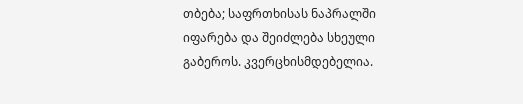თბება; საფრთხისას ნაპრალში იფარება და შეიძლება სხეული გაბეროს. კვერცხისმდებელია.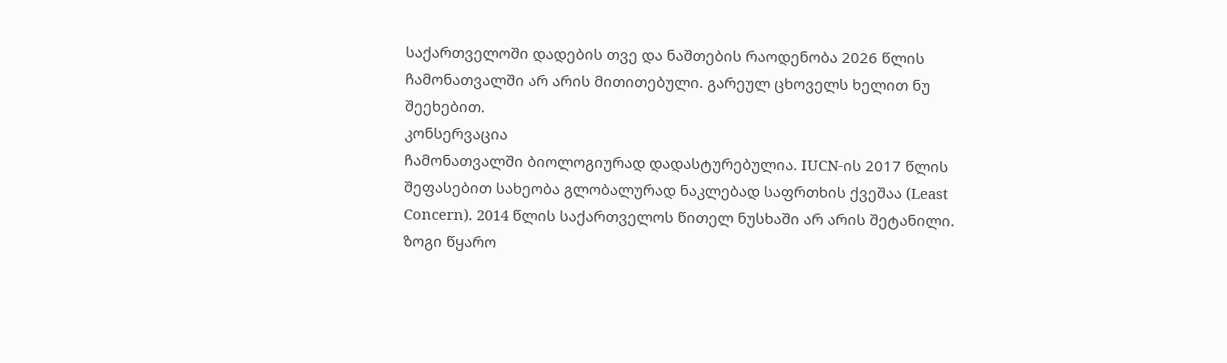საქართველოში დადების თვე და ნაშთების რაოდენობა 2026 წლის ჩამონათვალში არ არის მითითებული. გარეულ ცხოველს ხელით ნუ შეეხებით.
კონსერვაცია
ჩამონათვალში ბიოლოგიურად დადასტურებულია. IUCN-ის 2017 წლის შეფასებით სახეობა გლობალურად ნაკლებად საფრთხის ქვეშაა (Least Concern). 2014 წლის საქართველოს წითელ ნუსხაში არ არის შეტანილი. ზოგი წყარო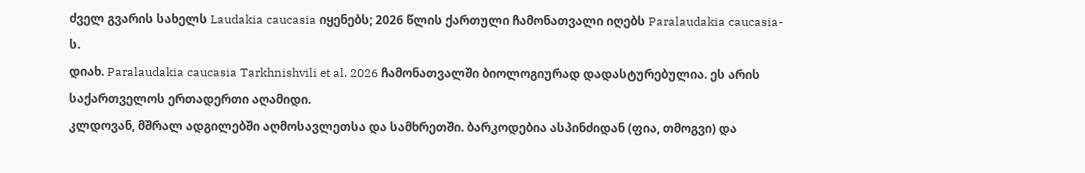ძველ გვარის სახელს Laudakia caucasia იყენებს; 2026 წლის ქართული ჩამონათვალი იღებს Paralaudakia caucasia-ს.
დიახ. Paralaudakia caucasia Tarkhnishvili et al. 2026 ჩამონათვალში ბიოლოგიურად დადასტურებულია. ეს არის საქართველოს ერთადერთი აღამიდი.
კლდოვან, მშრალ ადგილებში აღმოსავლეთსა და სამხრეთში. ბარკოდებია ასპინძიდან (ფია, თმოგვი) და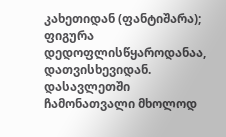კახეთიდან (ფანტიშარა); ფიგურა დედოფლისწყაროდანაა, დათვისხევიდან. დასავლეთში ჩამონათვალი მხოლოდ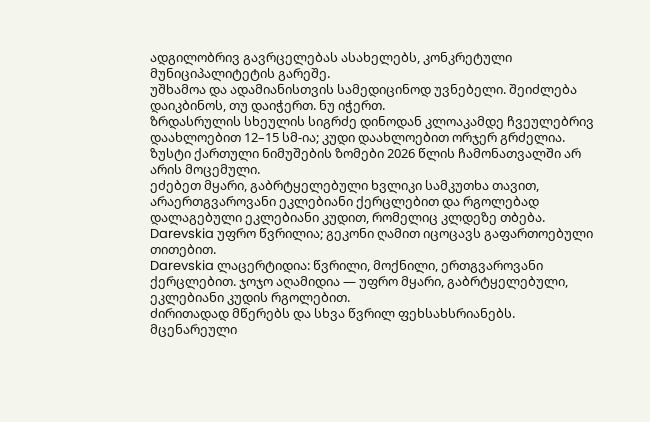ადგილობრივ გავრცელებას ასახელებს, კონკრეტული მუნიციპალიტეტის გარეშე.
უშხამოა და ადამიანისთვის სამედიცინოდ უვნებელი. შეიძლება დაიკბინოს, თუ დაიჭერთ. ნუ იჭერთ.
ზრდასრულის სხეულის სიგრძე დინოდან კლოაკამდე ჩვეულებრივ დაახლოებით 12–15 სმ-ია; კუდი დაახლოებით ორჯერ გრძელია. ზუსტი ქართული ნიმუშების ზომები 2026 წლის ჩამონათვალში არ არის მოცემული.
ეძებეთ მყარი, გაბრტყელებული ხვლიკი სამკუთხა თავით, არაერთგვაროვანი ეკლებიანი ქერცლებით და რგოლებად დალაგებული ეკლებიანი კუდით, რომელიც კლდეზე თბება. Darevskia უფრო წვრილია; გეკონი ღამით იცოცავს გაფართოებული თითებით.
Darevskia ლაცერტიდია: წვრილი, მოქნილი, ერთგვაროვანი ქერცლებით. ჯოჯო აღამიდია — უფრო მყარი, გაბრტყელებული, ეკლებიანი კუდის რგოლებით.
ძირითადად მწერებს და სხვა წვრილ ფეხსახსრიანებს. მცენარეული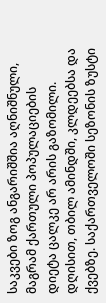საკვები ზოგ ანგარიშშია აღნიშნული, მაგრამ ქართული პოპულაციების დიეტა ცალკე არ არის გაზომილი.
დღისით, თბილ ამინდში, კლდეებსა და ქვებზე. საქართველოში სეზონის ზუსტი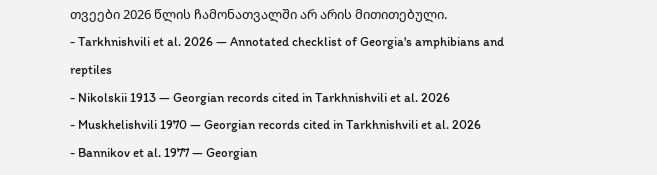თვეები 2026 წლის ჩამონათვალში არ არის მითითებული.
- Tarkhnishvili et al. 2026 — Annotated checklist of Georgia's amphibians and reptiles
- Nikolskii 1913 — Georgian records cited in Tarkhnishvili et al. 2026
- Muskhelishvili 1970 — Georgian records cited in Tarkhnishvili et al. 2026
- Bannikov et al. 1977 — Georgian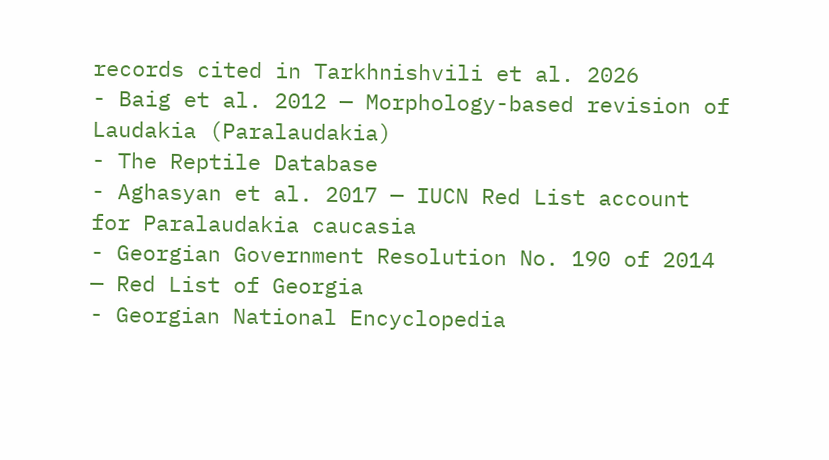records cited in Tarkhnishvili et al. 2026
- Baig et al. 2012 — Morphology-based revision of Laudakia (Paralaudakia)
- The Reptile Database
- Aghasyan et al. 2017 — IUCN Red List account for Paralaudakia caucasia
- Georgian Government Resolution No. 190 of 2014 — Red List of Georgia
- Georgian National Encyclopedia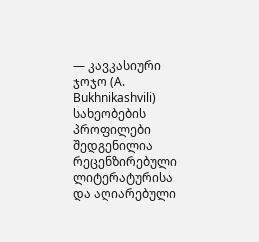— კავკასიური ჯოჯო (A. Bukhnikashvili)
სახეობების პროფილები შედგენილია რეცენზირებული ლიტერატურისა და აღიარებული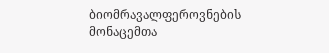ბიომრავალფეროვნების მონაცემთა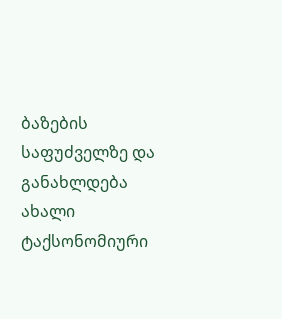ბაზების საფუძველზე და განახლდება ახალი ტაქსონომიური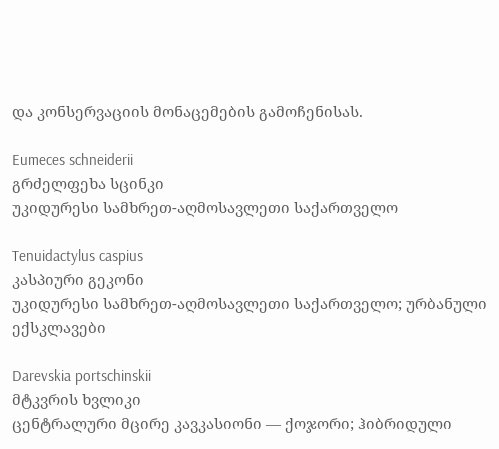და კონსერვაციის მონაცემების გამოჩენისას.

Eumeces schneiderii
გრძელფეხა სცინკი
უკიდურესი სამხრეთ-აღმოსავლეთი საქართველო

Tenuidactylus caspius
კასპიური გეკონი
უკიდურესი სამხრეთ-აღმოსავლეთი საქართველო; ურბანული ექსკლავები

Darevskia portschinskii
მტკვრის ხვლიკი
ცენტრალური მცირე კავკასიონი — ქოჯორი; ჰიბრიდული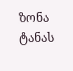ზონა ტანას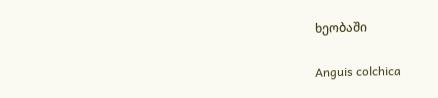ხეობაში

Anguis colchica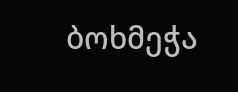ბოხმეჭა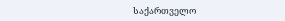საქართველო